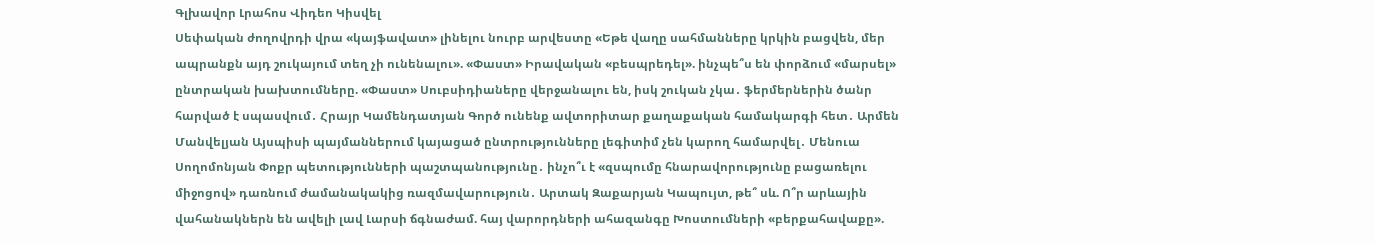Գլխավոր Լրահոս Վիդեո Կիսվել
Սեփական ժողովրդի վրա «կայֆավատ» լինելու նուրբ արվեստը «Եթե վաղը սահմանները կրկին բացվեն, մեր ապրանքն այդ շուկայում տեղ չի ունենալու». «Փաստ» Իրավական «բեսպրեդել». ինչպե՞ս են փորձում «մարսել» ընտրական խախտումները. «Փաստ» Սուբսիդիաները վերջանալու են, իսկ շուկան չկա․ ֆերմերներին ծանր հարված է սպասվում․ Հրայր Կամենդատյան Գործ ունենք ավտորիտար քաղաքական համակարգի հետ․ Արմեն Մանվելյան Այսպիսի պայմաններում կայացած ընտրությունները լեգիտիմ չեն կարող համարվել․ Մենուա Սողոմոնյան Փոքր պետությունների պաշտպանությունը․ ինչո՞ւ է «զսպումը հնարավորությունը բացառելու միջոցով» դառնում ժամանակակից ռազմավարություն․ Արտակ Զաքարյան Կապույտ, թե՞ սև. Ո՞ր արևային վահանակներն են ավելի լավ Լարսի ճգնաժամ. հայ վարորդների ահազանգը Խոստումների «բերքահավաքը».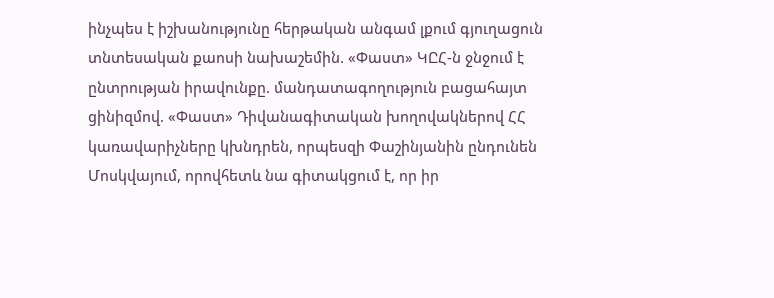ինչպես է իշխանությունը հերթական անգամ լքում գյուղացուն տնտեսական քաոսի նախաշեմին. «Փաստ» ԿԸՀ-ն ջնջում է ընտրության իրավունքը. մանդատագողություն բացահայտ ցինիզմով. «Փաստ» Դիվանագիտական խողովակներով ՀՀ կառավարիչները կխնդրեն, որպեսզի Փաշինյանին ընդունեն Մոսկվայում, որովհետև նա գիտակցում է, որ իր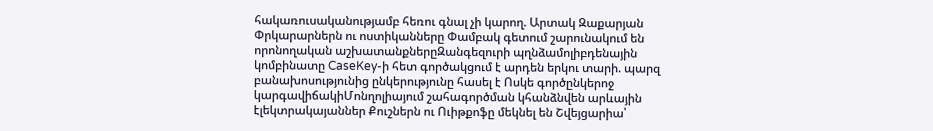հակառուսականությամբ հեռու գնալ չի կարող. Արտակ Զաքարյան
Փրկարարներն ու ոստիկանները Փամբակ գետում շարունակում են որոնողական աշխատանքներըԶանգեզուրի պղնձամոլիբդենային կոմբինատը CaseKey-ի հետ գործակցում է արդեն երկու տարի. պարզ բանախոսությունից ընկերությունը հասել է Ոսկե գործընկերոջ կարգավիճակիՄոնղոլիայում շահագործման կհանձնվեն արևային էլեկտրակայաններ Քուշներն ու Ուիթքոֆը մեկնել են Շվեյցարիա՝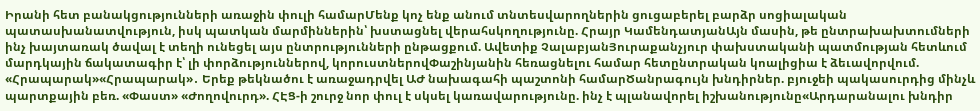Իրանի հետ բանակցությունների առաջին փուլի համարՄենք կոչ ենք անում տնտեսվարողներին ցուցաբերել բարձր սոցիալական պատասխանատվություն, իսկ պատկան մարմիններին՝ խստացնել վերահսկողությունը. Հրայր ԿամենդատյանԱյն մասին, թե ընտրախախտումների ինչ խայտառակ ծավալ է տեղի ունեցել այս ընտրությունների ընթացքում. Ավետիք ՉալաբյանՅուրաքանչյուր փախստականի պատմության հետևում մարդկային ճակատագիր է՝ լի փորձություններով, կորուստներովՓաշինյանին հեռացնելու համար հետընտրական կոալիցիա է ձեւավորվում. «Հրապարակ»«Հրապարակ»․ Երեք թեկնածու է առաջադրվել ԱԺ նախագահի պաշտոնի համարԾանրագույն խնդիրներ. բյուջեի պակասուրդից մինչև պարտքային բեռ. «Փաստ» «Ժողովուրդ». ՀԷՑ-ի շուրջ նոր փուլ է սկսել կառավարությունը. ինչ է պլանավորել իշխանությունը«Արդարանալու խնդիր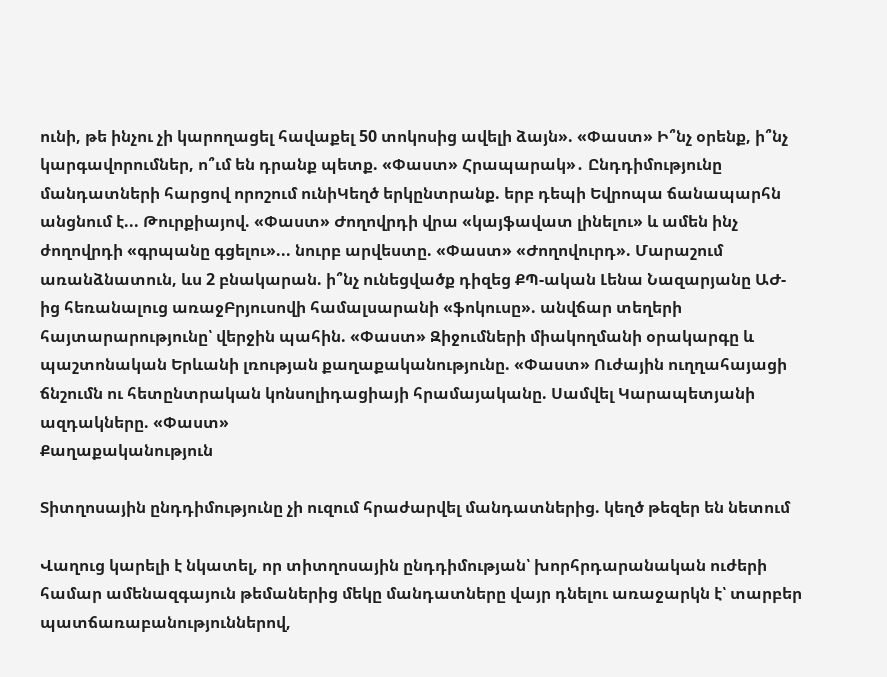ունի, թե ինչու չի կարողացել հավաքել 50 տոկոսից ավելի ձայն». «Փաստ» Ի՞նչ օրենք, ի՞նչ կարգավորումներ, ո՞ւմ են դրանք պետք. «Փաստ» Հրապարակ»․ Ընդդիմությունը մանդատների հարցով որոշում ունիԿեղծ երկընտրանք. երբ դեպի Եվրոպա ճանապարհն անցնում է... Թուրքիայով. «Փաստ» Ժողովրդի վրա «կայֆավատ լինելու» և ամեն ինչ ժողովրդի «գրպանը գցելու»... նուրբ արվեստը. «Փաստ» «Ժողովուրդ». Մարաշում առանձնատուն, ևս 2 բնակարան. ի՞նչ ունեցվածք դիզեց ՔՊ-ական Լենա Նազարյանը ԱԺ-ից հեռանալուց առաջԲրյուսովի համալսարանի «ֆոկուսը». անվճար տեղերի հայտարարությունը՝ վերջին պահին. «Փաստ» Զիջումների միակողմանի օրակարգը և պաշտոնական Երևանի լռության քաղաքականությունը. «Փաստ» Ուժային ուղղահայացի ճնշումն ու հետընտրական կոնսոլիդացիայի հրամայականը. Սամվել Կարապետյանի ազդակները. «Փաստ»
Քաղաքականություն

Տիտղոսային ընդդիմությունը չի ուզում հրաժարվել մանդատներից. կեղծ թեզեր են նետում

Վաղուց կարելի է նկատել, որ տիտղոսային ընդդիմության՝ խորհրդարանական ուժերի համար ամենազգայուն թեմաներից մեկը մանդատները վայր դնելու առաջարկն է՝ տարբեր պատճառաբանություններով,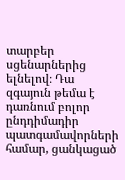տարբեր սցենարներից ելնելով։ Դա զգայուն թեմա է դառնում բոլոր ընդդիմադիր պատգամավորների համար, ցանկացած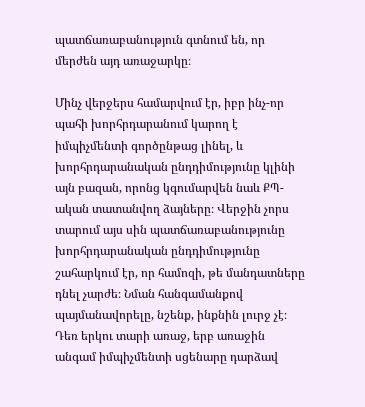պատճառաբանություն գտնում են, որ մերժեն այդ առաջարկը։

Մինչ վերջերս համարվում էր, իբր ինչ-որ պահի խորհրդարանում կարող է իմպիչմենտի գործընթաց լինել, և խորհրդարանական ընդդիմությունը կլինի այն բազան, որոնց կգումարվեն նաև ՔՊ-ական տատանվող ձայները։ Վերջին չորս տարում այս սին պատճառաբանությունը խորհրդարանական ընդդիմությունը շահարկում էր, որ համոզի, թե մանդատները դնել չարժե։ Նման հանգամանքով պայմանավորելը, նշենք, ինքնին լուրջ չէ։ Դեռ երկու տարի առաջ, երբ առաջին անգամ իմպիչմենտի սցենարը դարձավ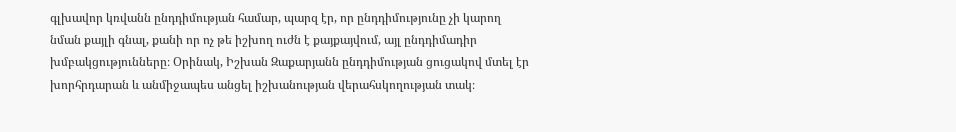գլխավոր կռվանն ընդդիմության համար, պարզ էր, որ ընդդիմությունը չի կարող նման քայլի գնալ, քանի որ ոչ թե իշխող ուժն է քայքայվում, այլ ընդդիմադիր խմբակցությունները։ Օրինակ, Իշխան Զաքարյանն ընդդիմության ցուցակով մտել էր խորհրդարան և անմիջապես անցել իշխանության վերահսկողության տակ։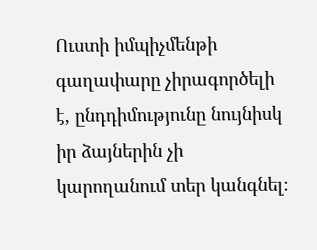Ուստի իմպիչմենթի գաղափարը չիրագործելի է, ընդդիմությունը նույնիսկ իր ձայներին չի կարողանում տեր կանգնել։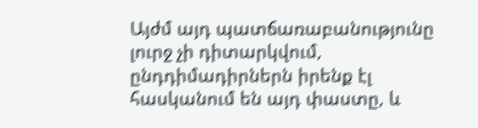Այժմ այդ պատճառաբանությունը լուրջ չի դիտարկվում, ընդդիմադիրներն իրենք էլ հասկանում են այդ փաստը, և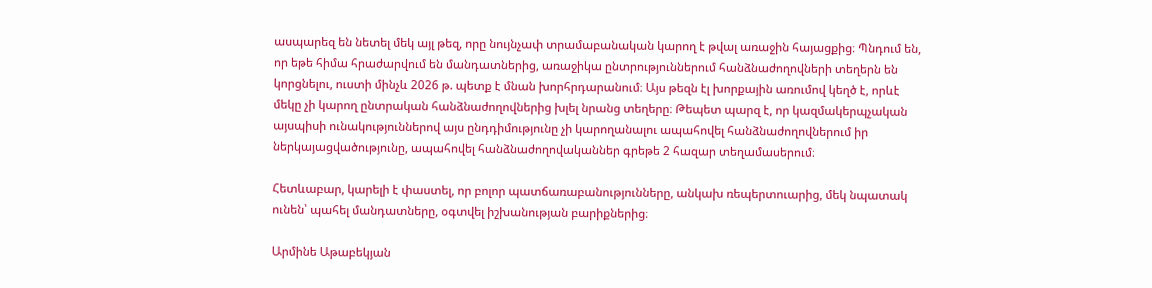ասպարեզ են նետել մեկ այլ թեզ, որը նույնչափ տրամաբանական կարող է թվալ առաջին հայացքից։ Պնդում են, որ եթե հիմա հրաժարվում են մանդատներից, առաջիկա ընտրություններում հանձնաժողովների տեղերն են կորցնելու, ուստի մինչև 2026 թ. պետք է մնան խորհրդարանում։ Այս թեզն էլ խորքային առումով կեղծ է, որևէ մեկը չի կարող ընտրական հանձնաժողովներից խլել նրանց տեղերը։ Թեպետ պարզ է, որ կազմակերպչական այսպիսի ունակություններով այս ընդդիմությունը չի կարողանալու ապահովել հանձնաժողովներում իր ներկայացվածությունը, ապահովել հանձնաժողովականներ գրեթե 2 հազար տեղամասերում։

Հետևաբար, կարելի է փաստել, որ բոլոր պատճառաբանությունները, անկախ ռեպերտուարից, մեկ նպատակ ունեն՝ պահել մանդատները, օգտվել իշխանության բարիքներից։

Արմինե Աթաբեկյան